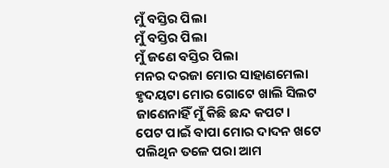ମୁଁ ବସ୍ତିର ପିଲା
ମୁଁ ବସ୍ତିର ପିଲା
ମୁଁ ଜଣେ ବସ୍ତିର ପିଲା
ମନର ଦରଜା ମୋର ସାହାଣମେଲା
ହୃଦୟଟା ମୋର ଗୋଟେ ଖାଲି ସିଲଟ
ଜାଣେନାହିଁ ମୁଁ କିଛି ଛନ୍ଦ କପଟ।
ପେଟ ପାଇଁ ବାପା ମୋର ଦାଦନ ଖଟେ
ପଲିଥିନ ତଳେ ପରା ଆମ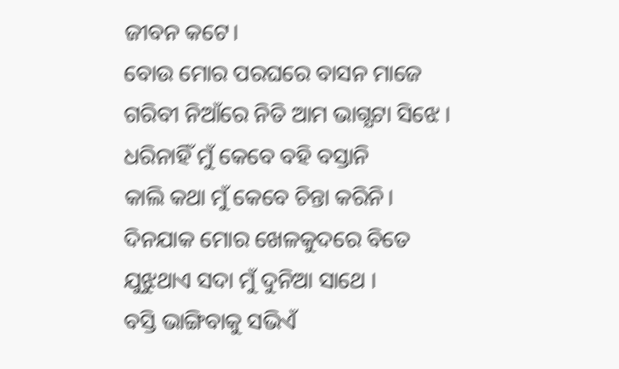ଜୀବନ କଟେ।
ବୋଉ ମୋର ପରଘରେ ବାସନ ମାଜେ
ଗରିବୀ ନିଆଁରେ ନିତି ଆମ ଭାଗ୍ଯଟା ସିଝେ ।
ଧରିନାହିଁ ମୁଁ କେବେ ବହି ବସ୍ତାନି
କାଲି କଥା ମୁଁ କେବେ ଚିନ୍ତା କରିନି।
ଦିନଯାକ ମୋର ଖେଳକୁଦରେ ବିତେ
ଯୁଝୁଥାଏ ସଦା ମୁଁ ଦୁନିଆ ସାଥେ ।
ବସ୍ତି ଭାଙ୍ଗିବାକୁ ସଭିଏଁ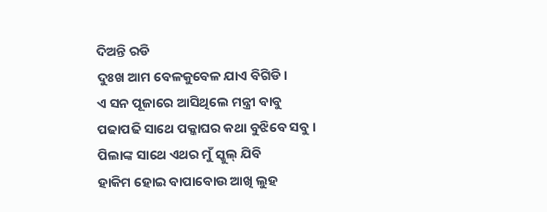ଦିଅନ୍ତି ରଡି
ଦୁଃଖ ଆମ ବେଳକୁବେଳ ଯାଏ ବିଗିଡି।
ଏ ସନ ପୂଜାରେ ଆସିଥିଲେ ମନ୍ତ୍ରୀ ବାବୁ
ପଢାପଢି ସାଥେ ପକ୍କାଘର କଥା ବୁଝିବେ ସବୁ।
ପିଲାଙ୍କ ସାଥେ ଏଥର ମୁଁ ସ୍କୁଲ୍ ଯିବି
ହାକିମ ହୋଇ ବାପାବୋଉ ଆଖି ଲୁହ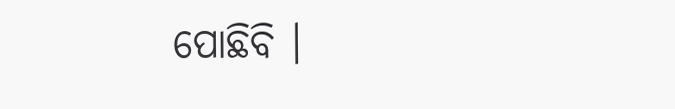ପୋଛିବି ।